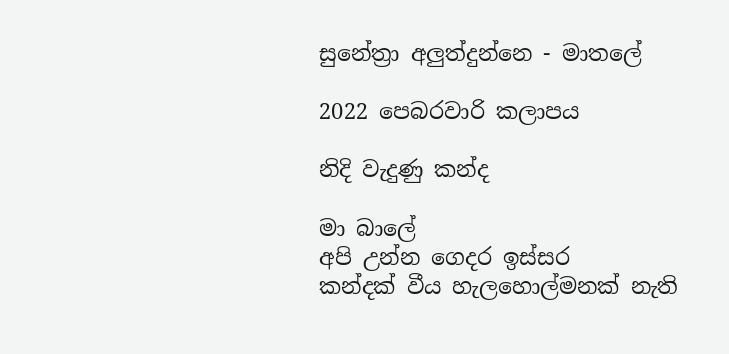සුනේත්‍රා අලුත්දුන්නෙ - මාතලේ

2022 පෙබරවාරි කලාපය

නිදි වැදුණු කන්ද

මා බාලේ
අපි උන්න ගෙදර ඉස්සර
කන්දක් වීය හැලහොල්මනක් නැති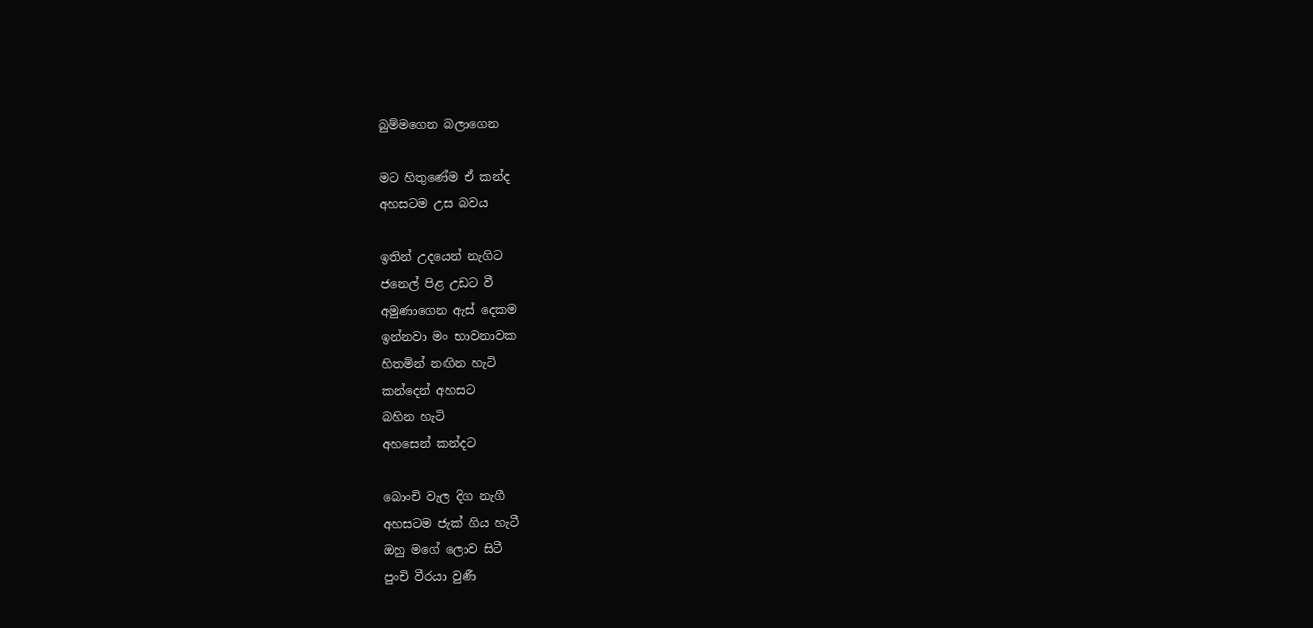බුම්මගෙන බලාගෙන

මට හිතුණේම ඒ කන්ද
අහසටම උස බවය

ඉතින් උදයෙන් නැගිට
ජනෙල් පිළ උඩට වී
අමුණාගෙන ඇස් දෙකම
ඉන්නවා මං භාවනාවක
හිතමින් නඟින හැටි
කන්දෙන් අහසට
බහින හැටි
අහසෙන් කන්දට

බොංචි වැල දිග නැගී
අහසටම ජැක් ගිය හැටී
ඔහු මගේ ලොව සිටී
පුංචි වීරයා වුණී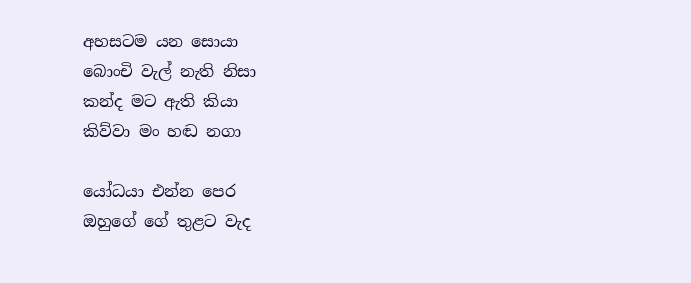අහසටම යන සොයා
බොංචි වැල් නැති නිසා
කන්ද මට ඇති කියා
කිව්වා මං හඬ නගා

යෝධයා එන්න පෙර
ඔහුගේ ගේ තුළට වැද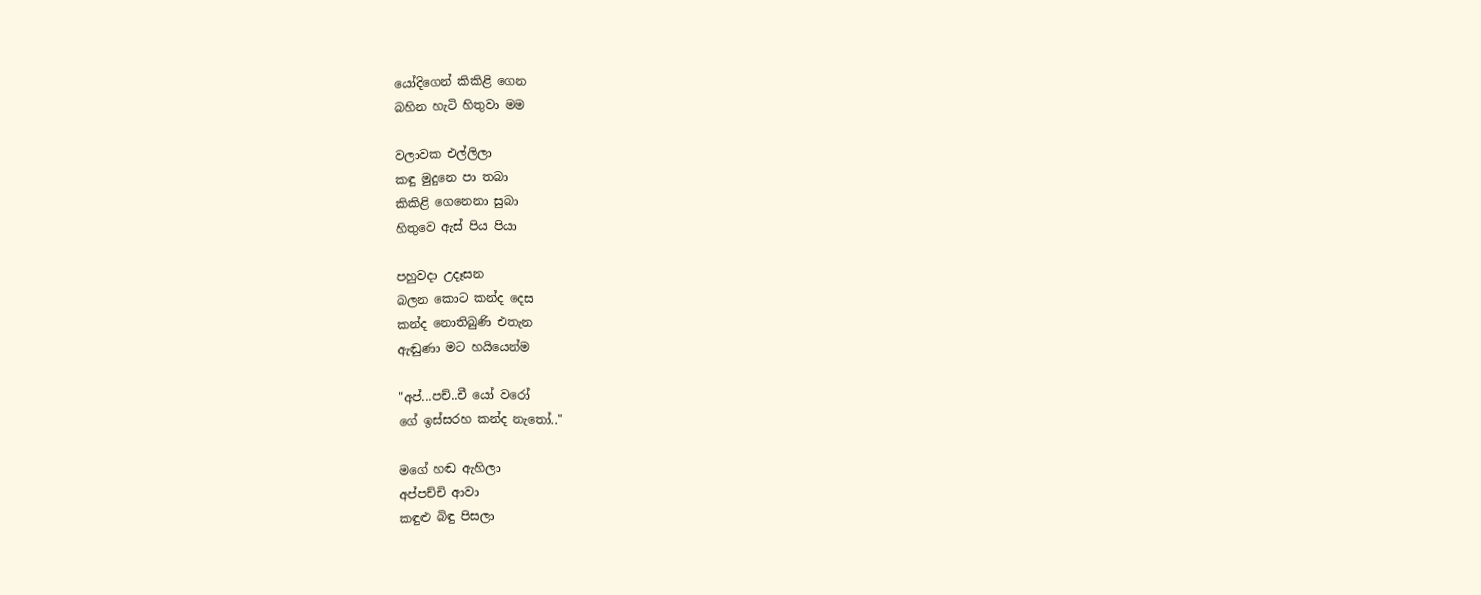යෝදිගෙන් කිකිළි ගෙන
බහින හැටි හිතුවා මම

වලාවක එල්ලිලා
කඳු මුදුනෙ පා තබා
කිකිළි ගෙනෙනා සුබා
හිතුවෙ ඇස් පිය පියා

පහුවදා උදෑසන
බලන කොට කන්ද දෙස
කන්ද නොතිබුණි එතැන
ඇඬුණා මට හයියෙන්ම

"අප්...පච්..චී යෝ වරෝ
ගේ ඉස්සරහ කන්ද නැතෝ.."

මගේ හඬ ඇහිලා
අප්පච්චි ආවා
කඳුළු බිඳු පිසලා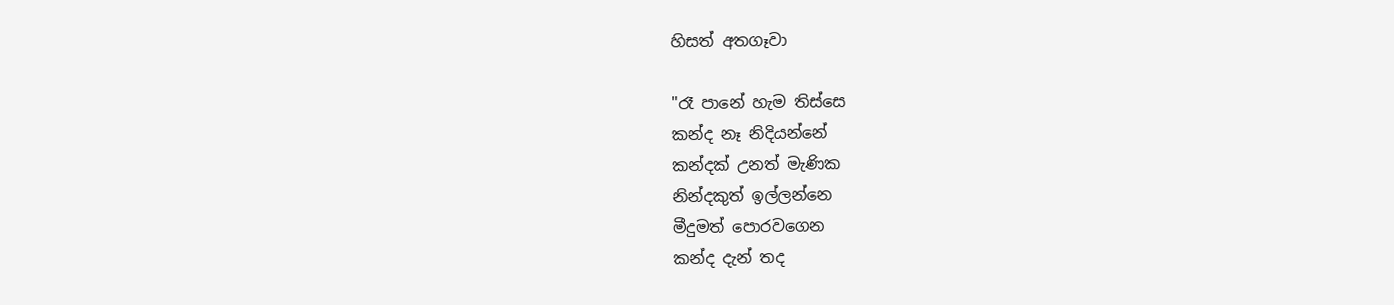හිසත් අතගෑවා

"රෑ පානේ හැම තිස්සෙ
කන්ද නෑ නිදියන්නේ
කන්දක් උනත් මැණික
නින්දකුත් ඉල්ලන්නෙ
මීදුමත් පොරවගෙන
කන්ද දැන් තද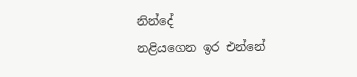නින්දේ
නළියගෙන ඉර එන්නේ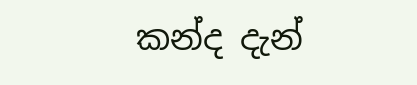කන්ද දැන්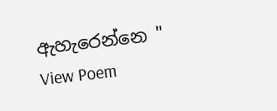ඇහැරෙන්නෙ "
View Poem